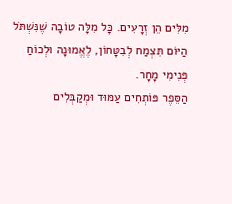מִלִּים הֵן זְרָעִים. כָּל מִלָּה טוֹבָה שֶׁנִּשְׁתֹּל הַיּוֹם תִּצְמַח לְבִטָּחוֹן, לֶאֱמוּנָה וּלְכוֹחַ פְּנִימִי מָחָר.
הַסֵּפֶר פּוֹתְחִים עַמּוּד וּמְקַבְּלִים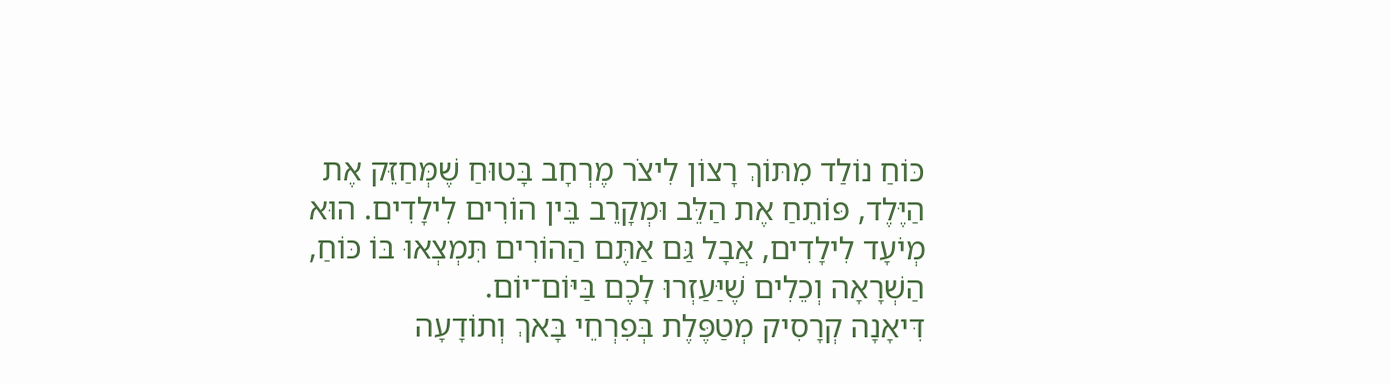כּוֹחַ נוֹלַד מִתּוֹךְ רָצוֹן לִיצֹר מֶרְחָב בָּטוּחַ שֶׁמְּחַזֵּק אֶת הַיֶּלֶד, פּוֹתֵחַ אֶת הַלֵּב וּמְקָרֵב בֵּין הוֹרִים לִילָדִים. הוּא מְיֹעָד לִילָדִים, אֲבָל גַּם אַתֶּם הַהוֹרִים תִּמְצְאוּ בּוֹ כּוֹחַ, הַשְׁרָאָה וְכֵלִים שֶׁיַּעַזְרוּ לָכֶם בַּיּוֹם־יוֹם.
דִּיאָנָה קְרָסִיק מְטַפֶּלֶת בְּפִרְחֵי בָּאךְ וְתוֹדָעָה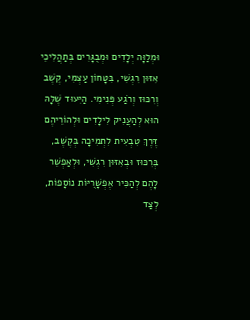וּמְלַוָּה יְלָדִים וּמְבֻגָּרִים בְּתַהֲלִיכֵי אִזּוּן רִגְשִׁי, בִּטָּחוֹן עַצְמִי, קֶשֶׁב וְרִכּוּז וְרֹגַע פְּנִימִי. הַיִּעוּד שֶׁלָּהּ הוּא לְהַעֲנִיק לִילָדִים וּלְהוֹרֵיהֶם דֶּרֶךְ טִבְעִית לִתְמִיכָה בְּקֶשֶׁב, בְּרִכּוּז וּבְאִזּוּן רִגְשִׁי, וּלְאַפְשֵׁר לָהֶם לְהַכִּיר אֶפְשָׁרֻיּוֹת נוֹסָפוֹת, לְצַד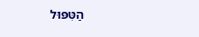הַטִּפּוּל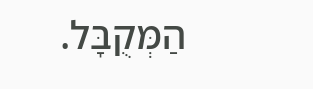הַמְּקֻבָּל.